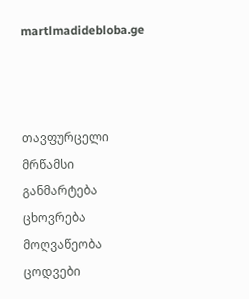martlmadidebloba.ge



თავფურცელი
მრწამსი
განმარტება
ცხოვრება
მოღვაწეობა
ცოდვები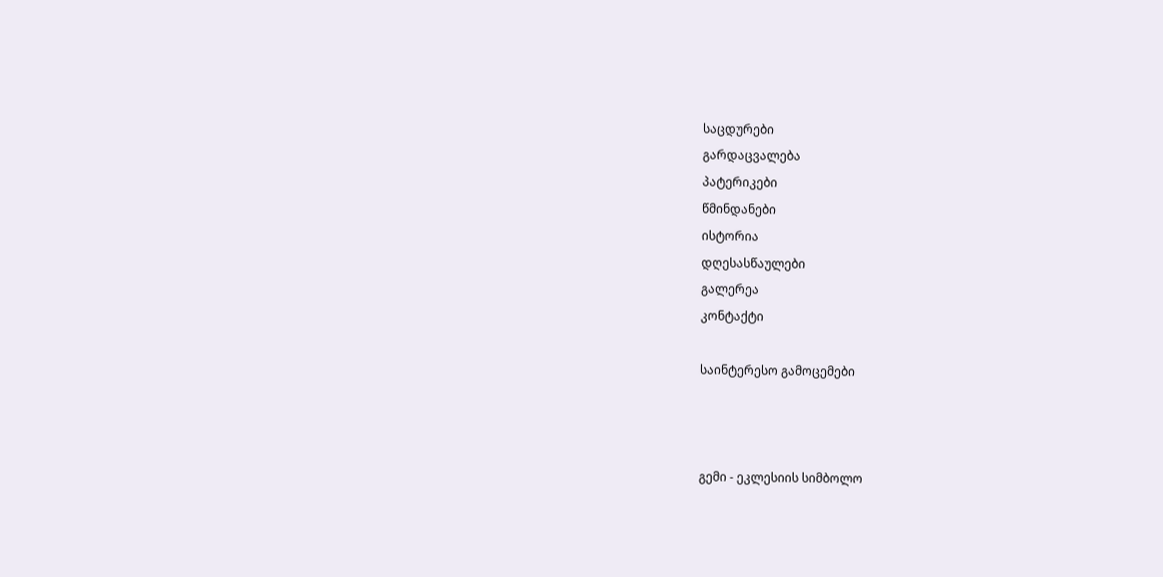საცდურები
გარდაცვალება
პატერიკები
წმინდანები
ისტორია
დღესასწაულები
გალერეა
კონტაქტი

საინტერესო გამოცემები



გემი - ეკლესიის სიმბოლო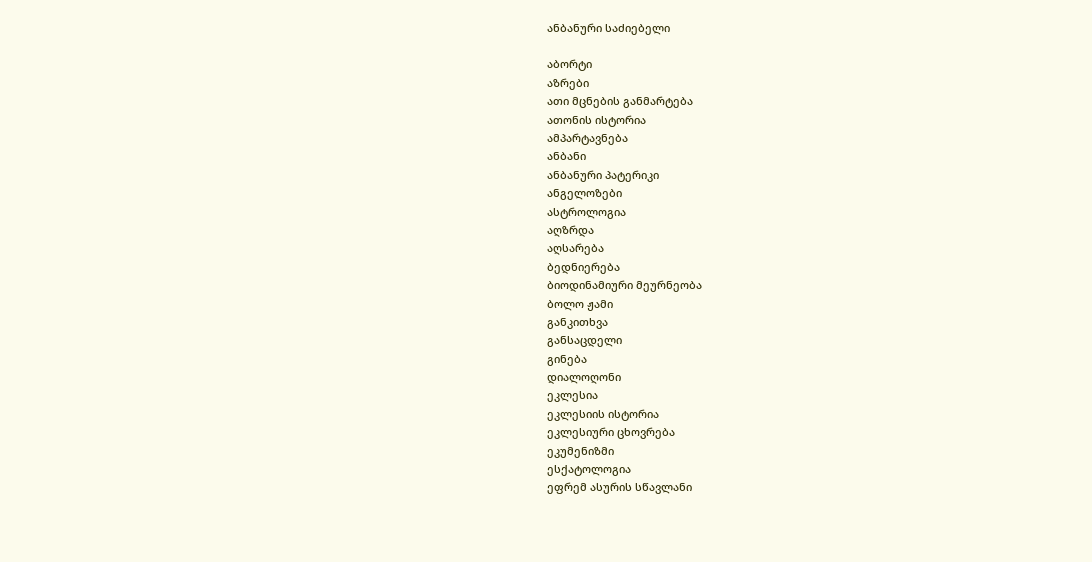ანბანური საძიებელი

აბორტი
აზრები
ათი მცნების განმარტება
ათონის ისტორია
ამპარტავნება
ანბანი
ანბანური პატერიკი
ანგელოზები
ასტროლოგია
აღზრდა
აღსარება
ბედნიერება
ბიოდინამიური მეურნეობა
ბოლო ჟამი
განკითხვა
განსაცდელი
გინება
დიალოღონი
ეკლესია
ეკლესიის ისტორია
ეკლესიური ცხოვრება
ეკუმენიზმი
ესქატოლოგია
ეფრემ ასურის სწავლანი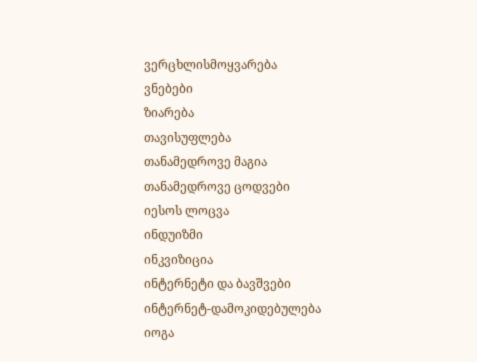ვერცხლისმოყვარება
ვნებები
ზიარება
თავისუფლება
თანამედროვე მაგია
თანამედროვე ცოდვები
იესოს ლოცვა
ინდუიზმი
ინკვიზიცია
ინტერნეტი და ბავშვები
ინტერნეტ-დამოკიდებულება
იოგა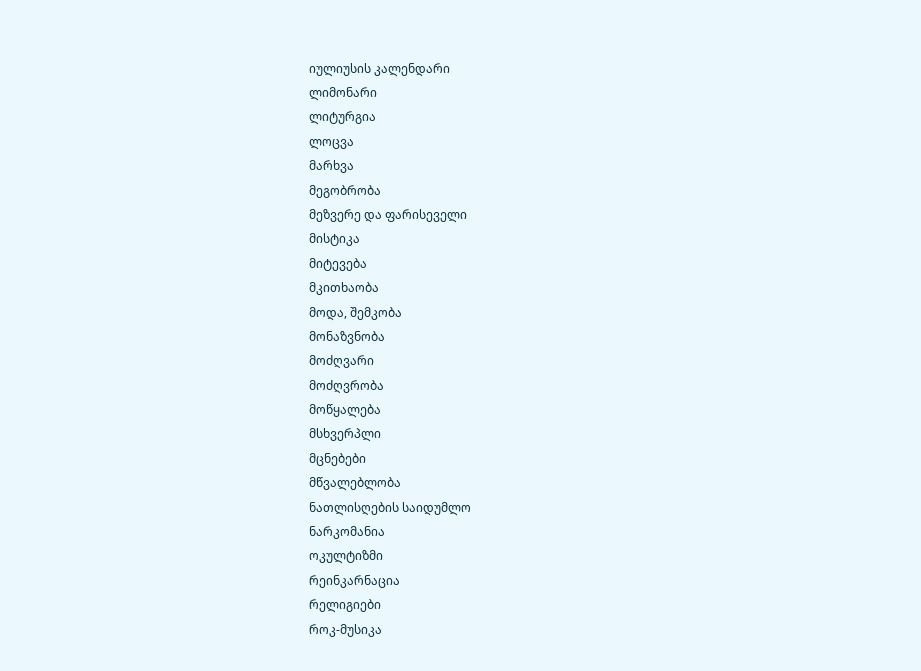იულიუსის კალენდარი
ლიმონარი
ლიტურგია
ლოცვა
მარხვა
მეგობრობა
მეზვერე და ფარისეველი
მისტიკა
მიტევება
მკითხაობა
მოდა, შემკობა
მონაზვნობა
მოძღვარი
მოძღვრობა
მოწყალება
მსხვერპლი
მცნებები
მწვალებლობა
ნათლისღების საიდუმლო
ნარკომანია
ოკულტიზმი
რეინკარნაცია
რელიგიები
როკ-მუსიკა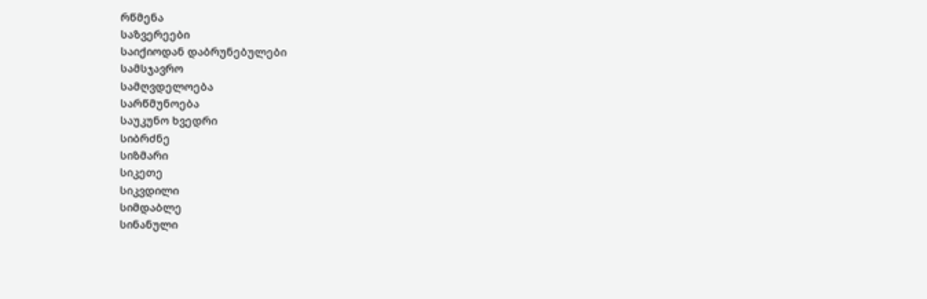რწმენა
საზვერეები
საიქიოდან დაბრუნებულები
სამსჯავრო
სამღვდელოება
სარწმუნოება
საუკუნო ხვედრი
სიბრძნე
სიზმარი
სიკეთე
სიკვდილი
სიმდაბლე
სინანული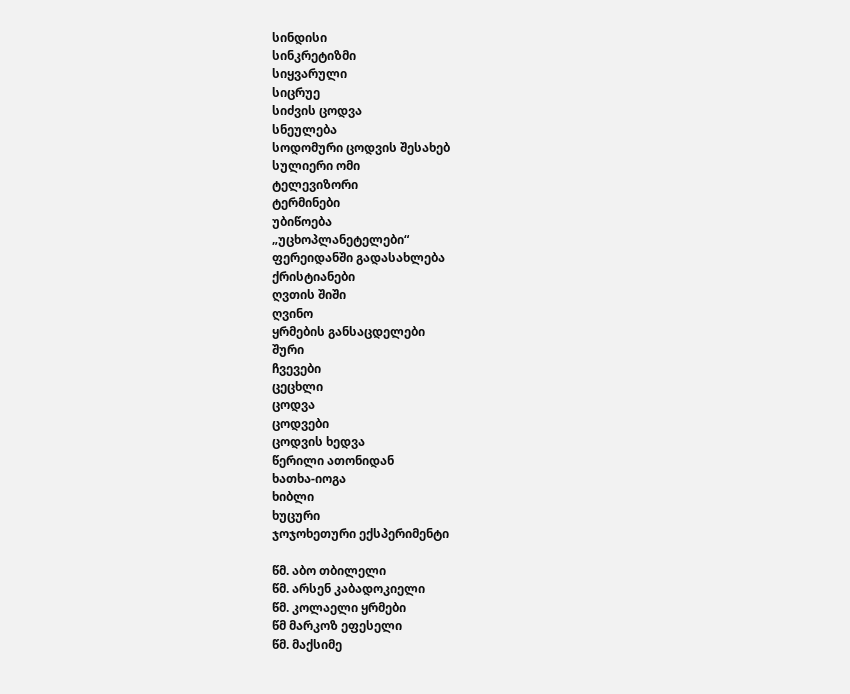სინდისი
სინკრეტიზმი
სიყვარული
სიცრუე
სიძვის ცოდვა
სნეულება
სოდომური ცოდვის შესახებ
სულიერი ომი
ტელევიზორი
ტერმინები
უბიწოება
„უცხოპლანეტელები“
ფერეიდანში გადასახლება
ქრისტიანები
ღვთის შიში
ღვინო
ყრმების განსაცდელები
შური
ჩვევები
ცეცხლი
ცოდვა
ცოდვები
ცოდვის ხედვა
წერილი ათონიდან
ხათხა-იოგა
ხიბლი
ხუცური
ჯოჯოხეთური ექსპერიმენტი

წმ. აბო თბილელი
წმ. არსენ კაბადოკიელი
წმ. კოლაელი ყრმები
წმ მარკოზ ეფესელი
წმ. მაქსიმე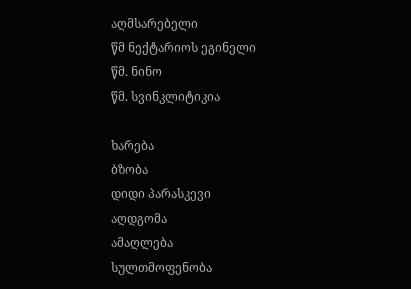აღმსარებელი
წმ ნექტარიოს ეგინელი
წმ. ნინო
წმ. სვინკლიტიკია

ხარება
ბზობა
დიდი პარასკევი
აღდგომა
ამაღლება
სულთმოფენობა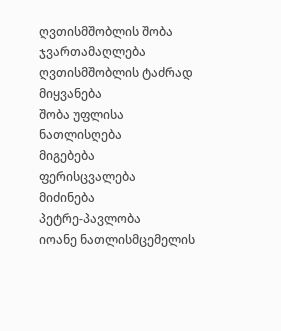ღვთისმშობლის შობა
ჯვართამაღლება
ღვთისმშობლის ტაძრად მიყვანება
შობა უფლისა
ნათლისღება
მიგებება
ფერისცვალება
მიძინება
პეტრე-პავლობა
იოანე ნათლისმცემელის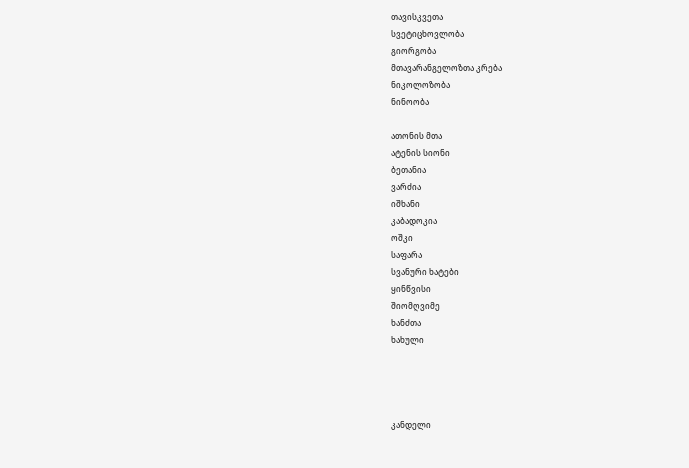თავისკვეთა
სვეტიცხოვლობა
გიორგობა
მთავარანგელოზთა კრება
ნიკოლოზობა
ნინოობა

ათონის მთა
ატენის სიონი
ბეთანია
ვარძია
იშხანი
კაბადოკია
ოშკი
საფარა
სვანური ხატები
ყინწვისი
შიომღვიმე
ხანძთა
ხახული




კანდელი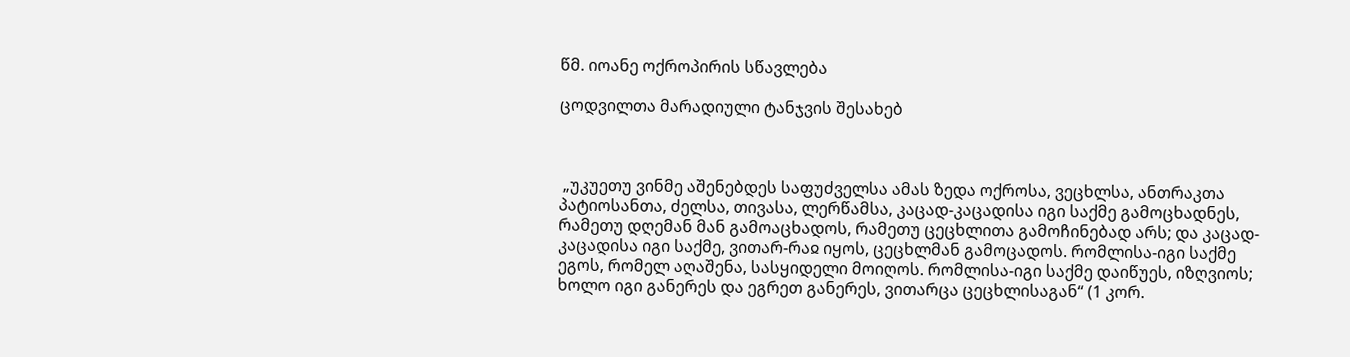წმ. იოანე ოქროპირის სწავლება

ცოდვილთა მარადიული ტანჯვის შესახებ



 „უკუეთუ ვინმე აშენებდეს საფუძველსა ამას ზედა ოქროსა, ვეცხლსა, ანთრაკთა პატიოსანთა, ძელსა, თივასა, ლერწამსა, კაცად-კაცადისა იგი საქმე გამოცხადნეს, რამეთუ დღემან მან გამოაცხადოს, რამეთუ ცეცხლითა გამოჩინებად არს; და კაცად-კაცადისა იგი საქმე, ვითარ-რაჲ იყოს, ცეცხლმან გამოცადოს. რომლისა-იგი საქმე ეგოს, რომელ აღაშენა, სასყიდელი მოიღოს. რომლისა-იგი საქმე დაიწუეს, იზღვიოს; ხოლო იგი განერეს და ეგრეთ განერეს, ვითარცა ცეცხლისაგან“ (1 კორ.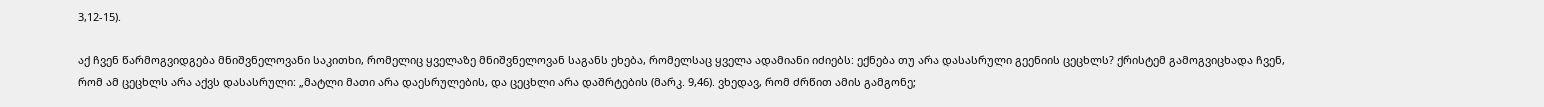3,12-15).

აქ ჩვენ წარმოგვიდგება მნიშვნელოვანი საკითხი, რომელიც ყველაზე მნიშვნელოვან საგანს ეხება, რომელსაც ყველა ადამიანი იძიებს: ექნება თუ არა დასასრული გეენიის ცეცხლს? ქრისტემ გამოგვიცხადა ჩვენ, რომ ამ ცეცხლს არა აქვს დასასრული: „მატლი მათი არა დაესრულების, და ცეცხლი არა დაშრტების (მარკ. 9,46). ვხედავ, რომ ძრწით ამის გამგონე;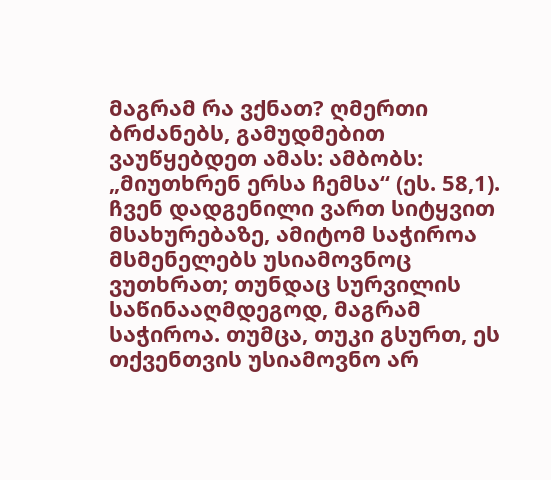მაგრამ რა ვქნათ? ღმერთი ბრძანებს, გამუდმებით ვაუწყებდეთ ამას: ამბობს: „მიუთხრენ ერსა ჩემსა“ (ეს. 58,1). ჩვენ დადგენილი ვართ სიტყვით მსახურებაზე, ამიტომ საჭიროა მსმენელებს უსიამოვნოც ვუთხრათ; თუნდაც სურვილის საწინააღმდეგოდ, მაგრამ საჭიროა. თუმცა, თუკი გსურთ, ეს თქვენთვის უსიამოვნო არ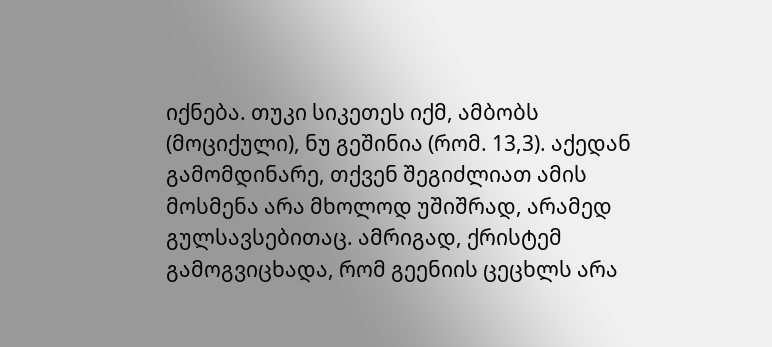იქნება. თუკი სიკეთეს იქმ, ამბობს (მოციქული), ნუ გეშინია (რომ. 13,3). აქედან გამომდინარე, თქვენ შეგიძლიათ ამის მოსმენა არა მხოლოდ უშიშრად, არამედ გულსავსებითაც. ამრიგად, ქრისტემ გამოგვიცხადა, რომ გეენიის ცეცხლს არა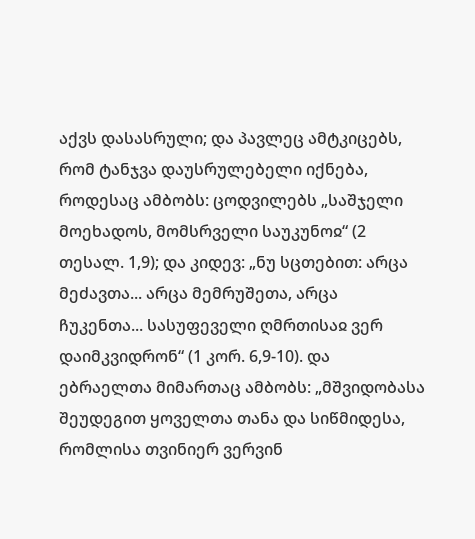აქვს დასასრული; და პავლეც ამტკიცებს, რომ ტანჯვა დაუსრულებელი იქნება, როდესაც ამბობს: ცოდვილებს „საშჯელი მოეხადოს, მომსრველი საუკუნოჲ“ (2 თესალ. 1,9); და კიდევ: „ნუ სცთებით: არცა მეძავთა... არცა მემრუშეთა, არცა ჩუკენთა... სასუფეველი ღმრთისაჲ ვერ დაიმკვიდრონ“ (1 კორ. 6,9-10). და ებრაელთა მიმართაც ამბობს: „მშვიდობასა შეუდეგით ყოველთა თანა და სიწმიდესა, რომლისა თვინიერ ვერვინ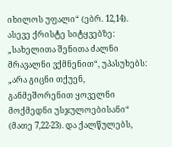იხილოს უფალი“ (ებრ. 12,14). ასევე ქრისტე სიტყვებზე: „სახელითა შენითა ძალნი მრავალნი ვქმნენით“, უპასუხებს: „არა გიცნი თქუენ, განმეშორენით ყოველნი მოქმედნი უსჯულოებისანი“ (მათე 7,22-23). და ქალწულებს,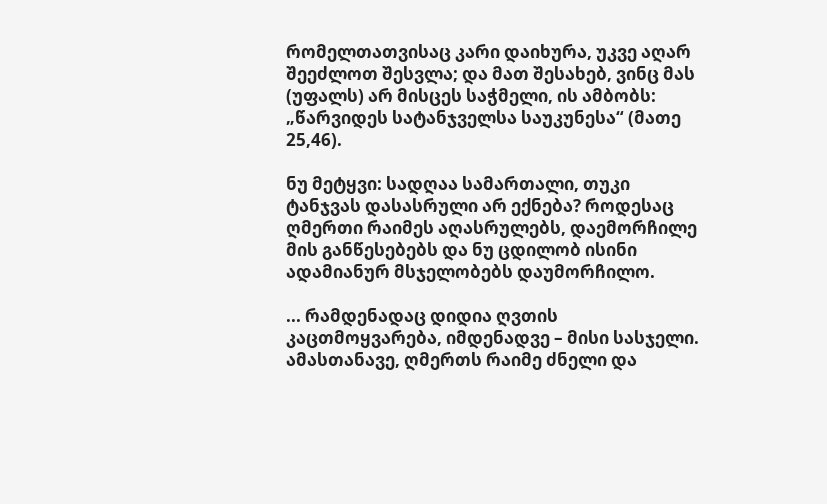რომელთათვისაც კარი დაიხურა, უკვე აღარ შეეძლოთ შესვლა; და მათ შესახებ, ვინც მას (უფალს) არ მისცეს საჭმელი, ის ამბობს: „წარვიდეს სატანჯველსა საუკუნესა“ (მათე 25,46).

ნუ მეტყვი: სადღაა სამართალი, თუკი ტანჯვას დასასრული არ ექნება? როდესაც ღმერთი რაიმეს აღასრულებს, დაემორჩილე მის განწესებებს და ნუ ცდილობ ისინი ადამიანურ მსჯელობებს დაუმორჩილო.

... რამდენადაც დიდია ღვთის კაცთმოყვარება, იმდენადვე – მისი სასჯელი. ამასთანავე, ღმერთს რაიმე ძნელი და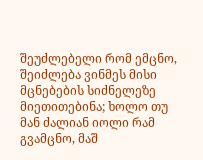შეუძლებელი რომ ემცნო, შეიძლება ვინმეს მისი მცნებების სიძნელეზე მიეთითებინა; ხოლო თუ მან ძალიან იოლი რამ გვამცნო, მაშ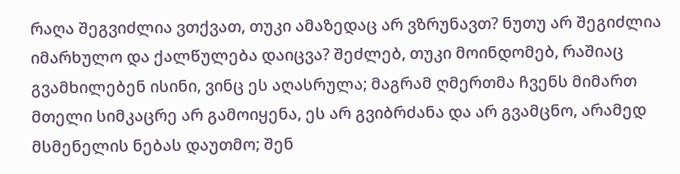რაღა შეგვიძლია ვთქვათ, თუკი ამაზედაც არ ვზრუნავთ? ნუთუ არ შეგიძლია იმარხულო და ქალწულება დაიცვა? შეძლებ, თუკი მოინდომებ, რაშიაც გვამხილებენ ისინი, ვინც ეს აღასრულა; მაგრამ ღმერთმა ჩვენს მიმართ მთელი სიმკაცრე არ გამოიყენა, ეს არ გვიბრძანა და არ გვამცნო, არამედ მსმენელის ნებას დაუთმო; შენ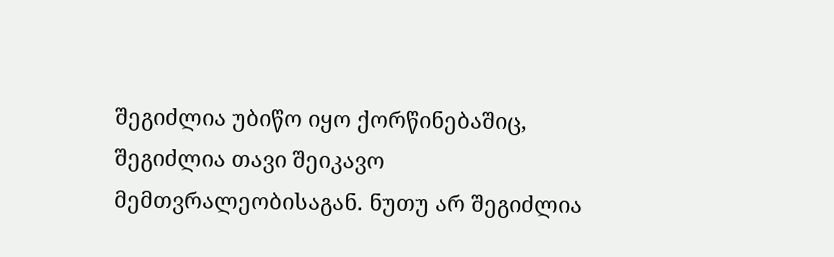შეგიძლია უბიწო იყო ქორწინებაშიც, შეგიძლია თავი შეიკავო მემთვრალეობისაგან. ნუთუ არ შეგიძლია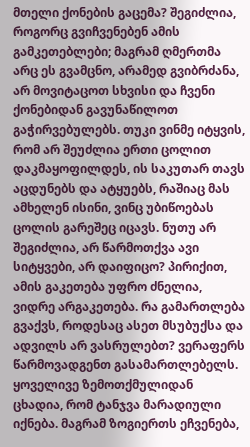მთელი ქონების გაცემა? შეგიძლია, როგორც გვიჩვენებენ ამის გამკეთებლები; მაგრამ ღმერთმა არც ეს გვამცნო, არამედ გვიბრძანა, არ მოვიტაცოთ სხვისი და ჩვენი ქონებიდან გავუნაწილოთ გაჭირვებულებს. თუკი ვინმე იტყვის, რომ არ შეუძლია ერთი ცოლით დაკმაყოფილდეს, ის საკუთარ თავს აცდუნებს და ატყუებს, რაშიაც მას ამხელენ ისინი, ვინც უბიწოებას ცოლის გარეშეც იცავს. ნუთუ არ შეგიძლია, არ წარმოთქვა ავი სიტყვები, არ დაიფიცო? პირიქით, ამის გაკეთება უფრო ძნელია, ვიდრე არგაკეთება. რა გამართლება გვაქვს, როდესაც ასეთ მსუბუქსა და ადვილს არ ვასრულებთ? ვერაფერს წარმოვადგენთ გასამართლებელს. ყოველივე ზემოთქმულიდან ცხადია, რომ ტანჯვა მარადიული იქნება. მაგრამ ზოგიერთს ეჩვენება,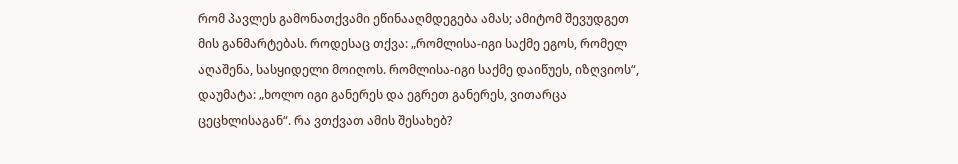რომ პავლეს გამონათქვამი ეწინააღმდეგება ამას; ამიტომ შევუდგეთ მის განმარტებას. როდესაც თქვა: „რომლისა-იგი საქმე ეგოს, რომელ აღაშენა, სასყიდელი მოიღოს. რომლისა-იგი საქმე დაიწუეს, იზღვიოს“, დაუმატა: „ხოლო იგი განერეს და ეგრეთ განერეს, ვითარცა ცეცხლისაგან“. რა ვთქვათ ამის შესახებ?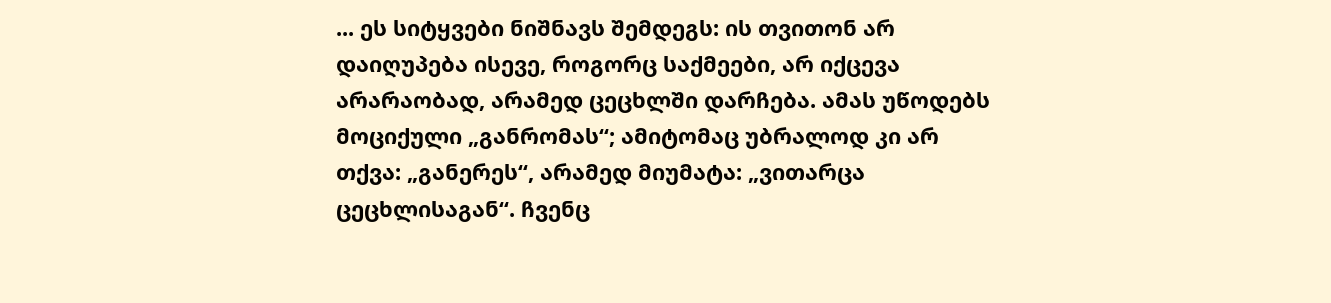... ეს სიტყვები ნიშნავს შემდეგს: ის თვითონ არ დაიღუპება ისევე, როგორც საქმეები, არ იქცევა არარაობად, არამედ ცეცხლში დარჩება. ამას უწოდებს მოციქული „განრომას“; ამიტომაც უბრალოდ კი არ თქვა: „განერეს“, არამედ მიუმატა: „ვითარცა ცეცხლისაგან“. ჩვენც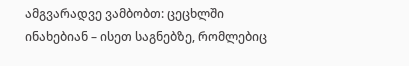ამგვარადვე ვამბობთ: ცეცხლში ინახებიან – ისეთ საგნებზე, რომლებიც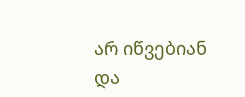არ იწვებიან და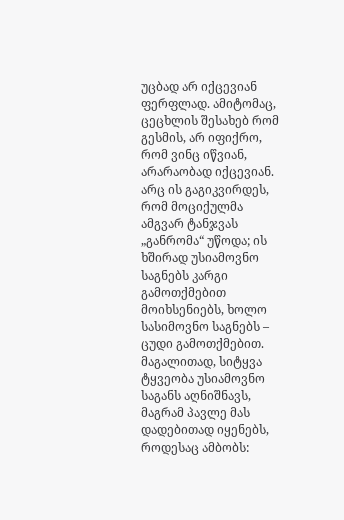უცბად არ იქცევიან ფერფლად. ამიტომაც, ცეცხლის შესახებ რომ გესმის, არ იფიქრო, რომ ვინც იწვიან, არარაობად იქცევიან. არც ის გაგიკვირდეს, რომ მოციქულმა ამგვარ ტანჯვას „განრომა“ უწოდა; ის ხშირად უსიამოვნო საგნებს კარგი გამოთქმებით მოიხსენიებს, ხოლო სასიმოვნო საგნებს – ცუდი გამოთქმებით. მაგალითად, სიტყვა ტყვეობა უსიამოვნო საგანს აღნიშნავს, მაგრამ პავლე მას დადებითად იყენებს, როდესაც ამბობს: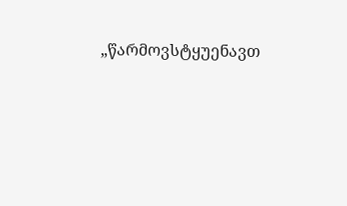„წარმოვსტყუენავთ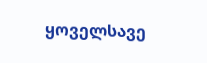ყოველსავე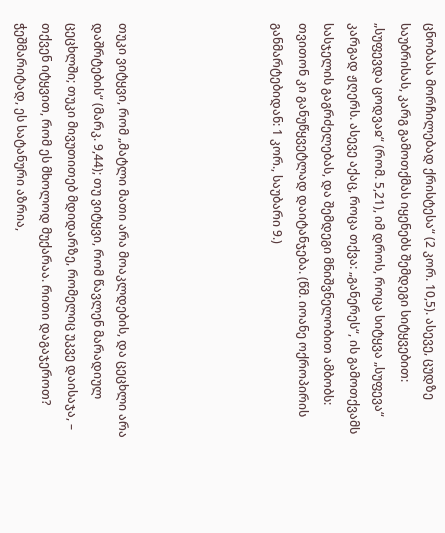ცნობასა მორჩილებად ქრისტესა“ (2 კორ. 10,5). ასევე, ცუდზე საუბრისას, კარგ გამოთქმას იყენებს შემდეგი სიტყვებით: „სუფევდა ცოდვაჲ“ (რომ. 5,21), იმ დროს, როცა სიტყვა „სუფევა“ კარგად ჟღერს. ასევე აქაც, როცა თქვა: „განერეს“, ის გამოთქვამს სასჯელის გაგრძელებას, და შემდეგი მნიშვნელობით ამბობს: თვითონ კი განუწყვეტლად დაიტანჯება. (წმ. იოანე ოქროპირის განმარტებიდან: 1 კორ., საუბარი 9.)





თუკი ვიტყვი, რომ „მატლი მათი არა მოაკლდების, და ცეცხლი არა დაშრტების“ (მარკ. 9,44); თუ ვიტყვი, რომ წავლენ მარადიულ ცეცხლში; თუკი მივუთითებ მდიდარზე, რომელიც უკვე დაისაჯა, – თქვენ იტყვით, რომ ეს მხოლოდ მუქარაა. რითი დაგაჯეროთ? ჭეშმარიტად, ეს სატანური აზრია,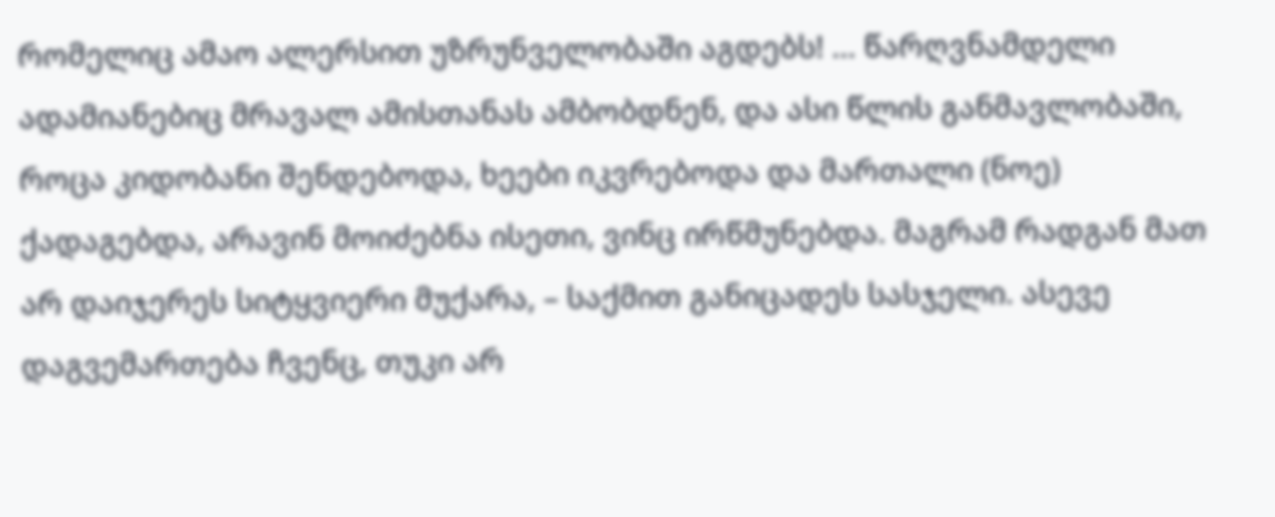რომელიც ამაო ალერსით უზრუნველობაში აგდებს! ... წარღვნამდელი ადამიანებიც მრავალ ამისთანას ამბობდნენ, და ასი წლის განმავლობაში, როცა კიდობანი შენდებოდა, ხეები იკვრებოდა და მართალი (ნოე) ქადაგებდა, არავინ მოიძებნა ისეთი, ვინც ირწმუნებდა. მაგრამ რადგან მათ არ დაიჯერეს სიტყვიერი მუქარა, – საქმით განიცადეს სასჯელი. ასევე დაგვემართება ჩვენც, თუკი არ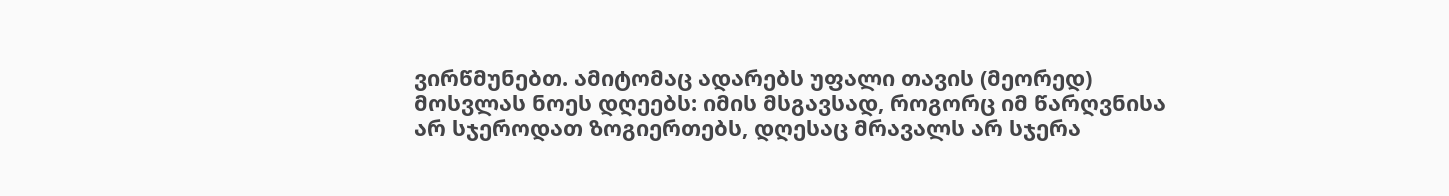ვირწმუნებთ. ამიტომაც ადარებს უფალი თავის (მეორედ) მოსვლას ნოეს დღეებს: იმის მსგავსად, როგორც იმ წარღვნისა არ სჯეროდათ ზოგიერთებს, დღესაც მრავალს არ სჯერა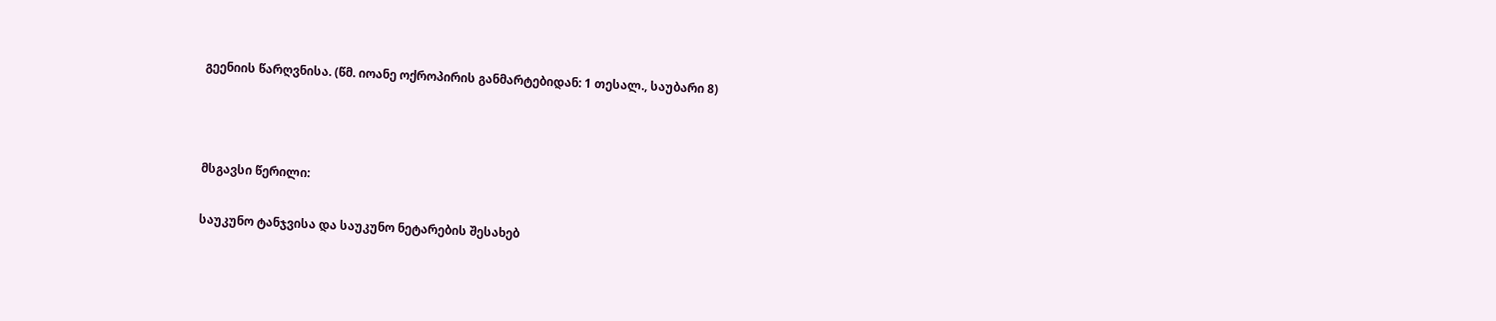გეენიის წარღვნისა. (წმ. იოანე ოქროპირის განმარტებიდან: 1 თესალ., საუბარი 8)



მსგავსი წერილი:

საუკუნო ტანჯვისა და საუკუნო ნეტარების შესახებ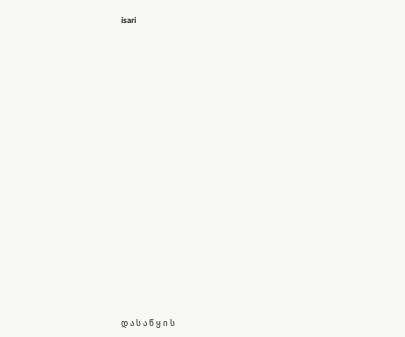isari



















დ ა ს ა წ ყ ი ს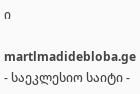ი

martlmadidebloba.ge - საეკლესიო საიტი -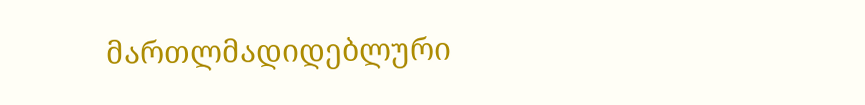მართლმადიდებლური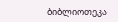ბიბლიოთეკა